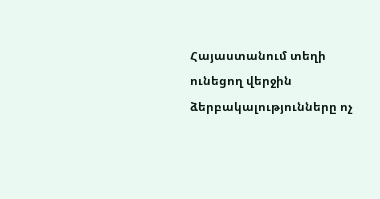Հայաստանում տեղի ունեցող վերջին ձերբակալությունները ոչ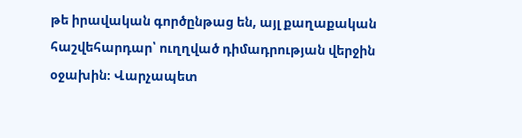թե իրավական գործընթաց են, այլ քաղաքական հաշվեհարդար՝ ուղղված դիմադրության վերջին օջախին։ Վարչապետ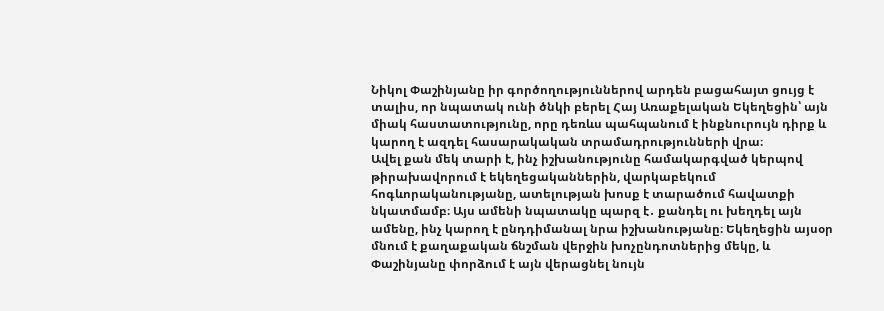Նիկոլ Փաշինյանը իր գործողություններով արդեն բացահայտ ցույց է տալիս, որ նպատակ ունի ծնկի բերել Հայ Առաքելական Եկեղեցին՝ այն միակ հաստատությունը, որը դեռևս պահպանում է ինքնուրույն դիրք և կարող է ազդել հասարակական տրամադրությունների վրա։
Ավել քան մեկ տարի է, ինչ իշխանությունը համակարգված կերպով թիրախավորում է եկեղեցականներին, վարկաբեկում հոգևորականությանը, ատելության խոսք է տարածում հավատքի նկատմամբ։ Այս ամենի նպատակը պարզ է․ քանդել ու խեղդել այն ամենը, ինչ կարող է ընդդիմանալ նրա իշխանությանը։ Եկեղեցին այսօր մնում է քաղաքական ճնշման վերջին խոչընդոտներից մեկը, և Փաշինյանը փորձում է այն վերացնել նույն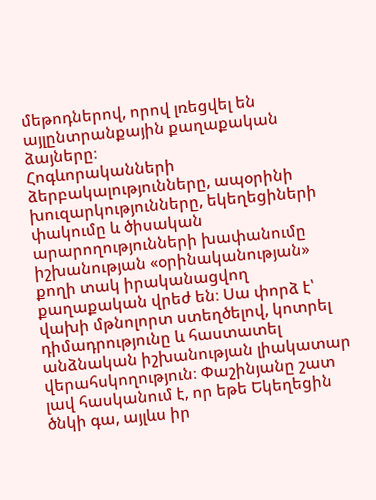մեթոդներով, որով լռեցվել են այլընտրանքային քաղաքական ձայները։
Հոգևորականների ձերբակալությունները, ապօրինի խուզարկությունները, եկեղեցիների փակումը և ծիսական արարողությունների խափանումը իշխանության «օրինականության» քողի տակ իրականացվող քաղաքական վրեժ են։ Սա փորձ է՝ վախի մթնոլորտ ստեղծելով, կոտրել դիմադրությունը և հաստատել անձնական իշխանության լիակատար վերահսկողություն։ Փաշինյանը շատ լավ հասկանում է, որ եթե Եկեղեցին ծնկի գա, այլևս իր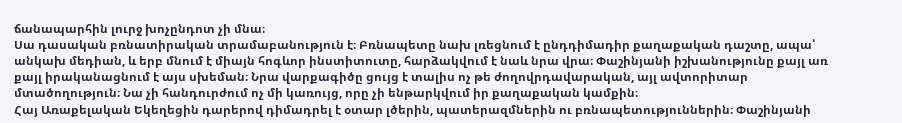ճանապարհին լուրջ խոչընդոտ չի մնա։
Սա դասական բռնատիրական տրամաբանություն է։ Բռնապետը նախ լռեցնում է ընդդիմադիր քաղաքական դաշտը, ապա՝ անկախ մեդիան, և երբ մնում է միայն հոգևոր ինստիտուտը, հարձակվում է նաև նրա վրա։ Փաշինյանի իշխանությունը քայլ առ քայլ իրականացնում է այս սխեման։ Նրա վարքագիծը ցույց է տալիս ոչ թե ժողովրդավարական, այլ ավտորիտար մտածողություն։ Նա չի հանդուրժում ոչ մի կառույց, որը չի ենթարկվում իր քաղաքական կամքին։
Հայ Առաքելական Եկեղեցին դարերով դիմադրել է օտար լծերին, պատերազմներին ու բռնապետություններին։ Փաշինյանի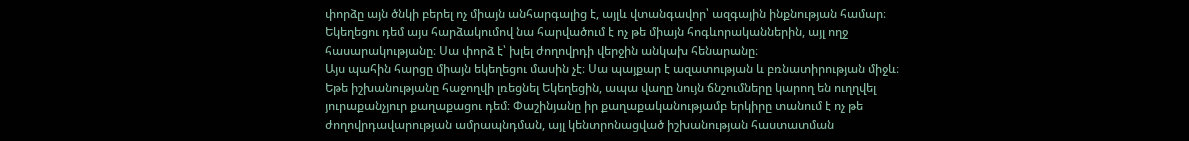փորձը այն ծնկի բերել ոչ միայն անհարգալից է, այլև վտանգավոր՝ ազգային ինքնության համար։ Եկեղեցու դեմ այս հարձակումով նա հարվածում է ոչ թե միայն հոգևորականներին, այլ ողջ հասարակությանը։ Սա փորձ է՝ խլել ժողովրդի վերջին անկախ հենարանը։
Այս պահին հարցը միայն եկեղեցու մասին չէ։ Սա պայքար է ազատության և բռնատիրության միջև։ Եթե իշխանությանը հաջողվի լռեցնել Եկեղեցին, ապա վաղը նույն ճնշումները կարող են ուղղվել յուրաքանչյուր քաղաքացու դեմ։ Փաշինյանը իր քաղաքականությամբ երկիրը տանում է ոչ թե ժողովրդավարության ամրապնդման, այլ կենտրոնացված իշխանության հաստատման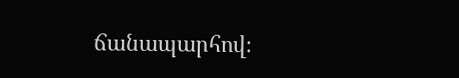ճանապարհով։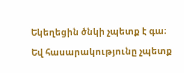Եկեղեցին ծնկի չպետք է գա։ Եվ հասարակությունը չպետք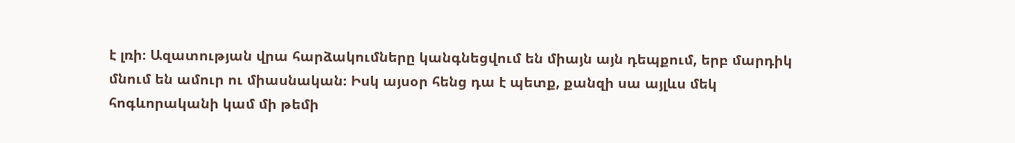է լռի։ Ազատության վրա հարձակումները կանգնեցվում են միայն այն դեպքում, երբ մարդիկ մնում են ամուր ու միասնական։ Իսկ այսօր հենց դա է պետք, քանզի սա այլևս մեկ հոգևորականի կամ մի թեմի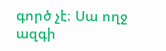գործ չէ։ Սա ողջ ազգի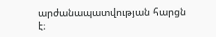արժանապատվության հարցն է։